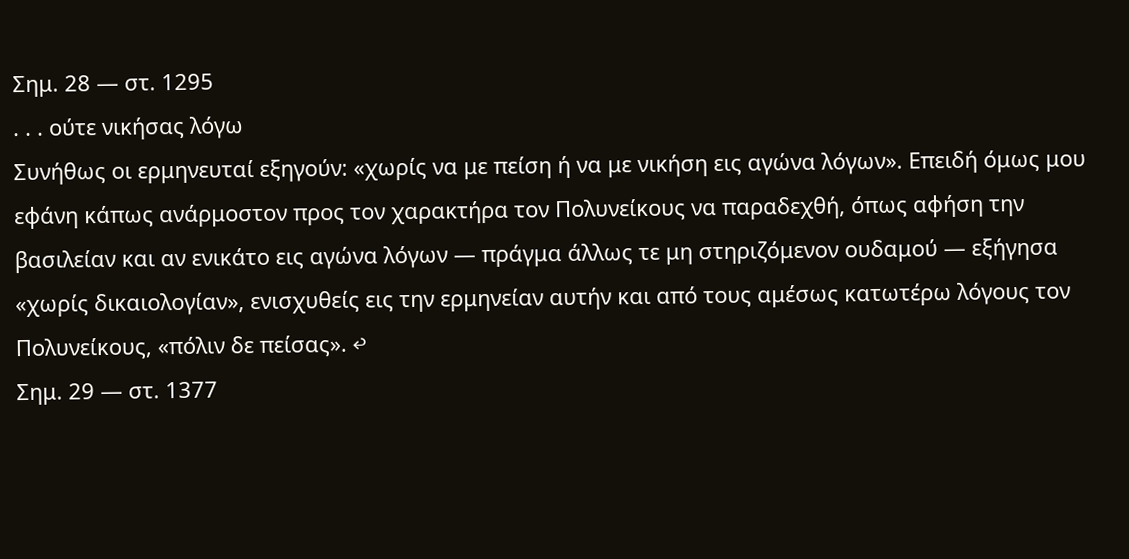Σημ. 28 — στ. 1295
. . . ούτε νικήσας λόγω
Συνήθως οι ερμηνευταί εξηγούν: «χωρίς να με πείση ή να με νικήση εις αγώνα λόγων». Επειδή όμως μου εφάνη κάπως ανάρμοστον προς τον χαρακτήρα τον Πολυνείκους να παραδεχθή, όπως αφήση την βασιλείαν και αν ενικάτο εις αγώνα λόγων — πράγμα άλλως τε μη στηριζόμενον ουδαμού — εξήγησα «χωρίς δικαιολογίαν», ενισχυθείς εις την ερμηνείαν αυτήν και από τους αμέσως κατωτέρω λόγους τον Πολυνείκους, «πόλιν δε πείσας». ↩
Σημ. 29 — στ. 1377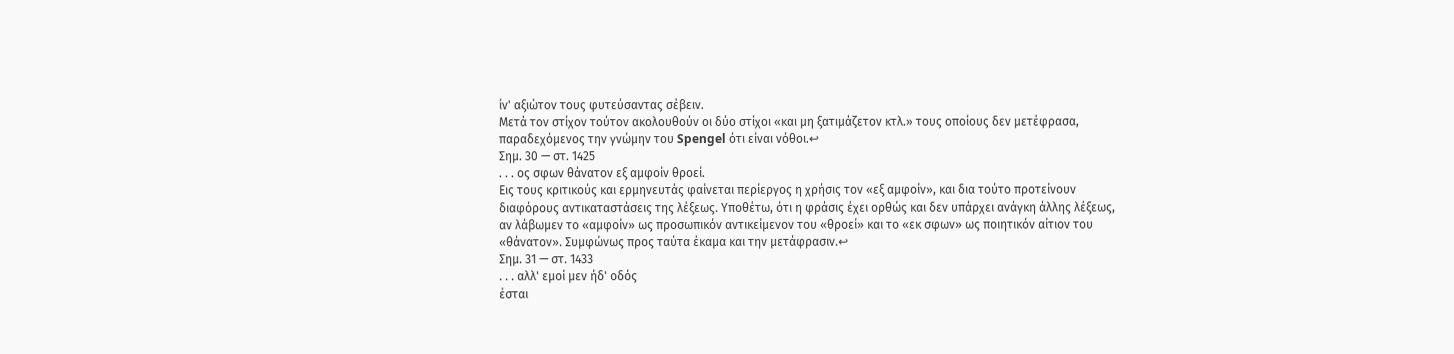ίν' αξιώτον τους φυτεύσαντας σέβειν.
Μετά τον στίχον τούτον ακολουθούν οι δύο στίχοι «και μη ξατιμάζετον κτλ.» τους οποίους δεν μετέφρασα, παραδεχόμενος την γνώμην του Spengel ότι είναι νόθοι.↩
Σημ. 30 — στ. 1425
. . . ος σφων θάνατον εξ αμφοίν θροεί.
Εις τους κριτικούς και ερμηνευτάς φαίνεται περίεργος η χρήσις τον «εξ αμφοίν», και δια τούτο προτείνουν διαφόρους αντικαταστάσεις της λέξεως. Υποθέτω, ότι η φράσις έχει ορθώς και δεν υπάρχει ανάγκη άλλης λέξεως, αν λάβωμεν το «αμφοίν» ως προσωπικόν αντικείμενον του «θροεί» και το «εκ σφων» ως ποιητικόν αίτιον του «θάνατον». Συμφώνως προς ταύτα έκαμα και την μετάφρασιν.↩
Σημ. 31 — στ. 1433
. . . αλλ' εμοί μεν ήδ' οδός
έσται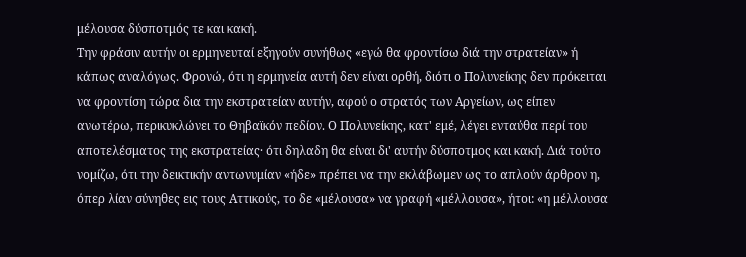μέλουσα δύσποτμός τε και κακή.
Την φράσιν αυτήν οι ερμηνευταί εξηγούν συνήθως «εγώ θα φροντίσω διά την στρατείαν» ή κάπως αναλόγως. Φρονώ, ότι η ερμηνεία αυτή δεν είναι ορθή, διότι ο Πολυνείκης δεν πρόκειται να φροντίση τώρα δια την εκστρατείαν αυτήν, αφού ο στρατός των Αργείων, ως είπεν ανωτέρω, περικυκλώνει το Θηβαϊκόν πεδίον. Ο Πολυνείκης, κατ' εμέ, λέγει ενταύθα περί του αποτελέσματος της εκστρατείας· ότι δηλαδη θα είναι δι' αυτήν δύσποτμος και κακή. Διά τούτο νομίζω, ότι την δεικτικήν αντωνυμίαν «ήδε» πρέπει να την εκλάβωμεν ως το απλούν άρθρον η, όπερ λίαν σύνηθες εις τους Αττικούς, το δε «μέλουσα» να γραφή «μέλλουσα», ήτοι: «η μέλλουσα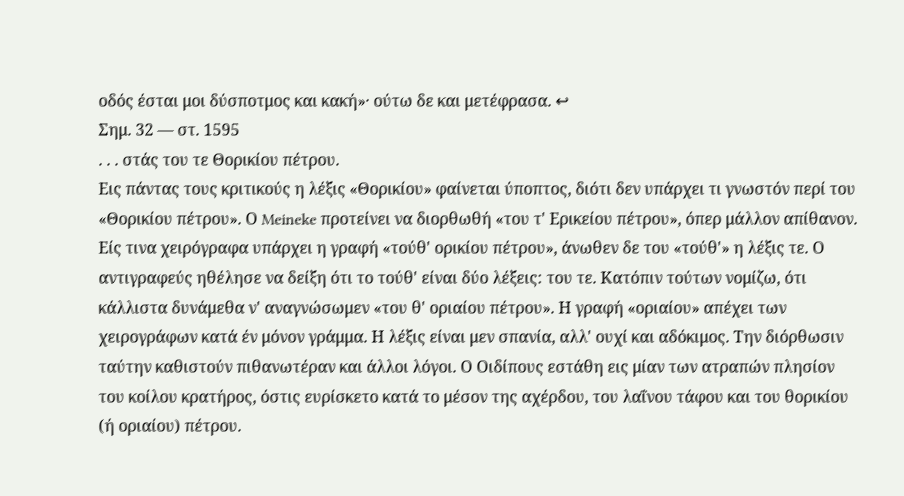οδός έσται μοι δύσποτμος και κακή»· ούτω δε και μετέφρασα. ↩
Σημ. 32 — στ. 1595
. . . στάς του τε Θορικίου πέτρου.
Εις πάντας τους κριτικούς η λέξις «Θορικίου» φαίνεται ύποπτος, διότι δεν υπάρχει τι γνωστόν περί του «Θορικίου πέτρου». Ο Meineke προτείνει να διορθωθή «του τ' Ερικείου πέτρου», όπερ μάλλον απίθανον. Είς τινα χειρόγραφα υπάρχει η γραφή «τούθ' ορικίου πέτρου», άνωθεν δε του «τούθ'» η λέξις τε. Ο αντιγραφεύς ηθέλησε να δείξη ότι το τούθ' είναι δύο λέξεις: του τε. Κατόπιν τούτων νομίζω, ότι κάλλιστα δυνάμεθα ν' αναγνώσωμεν «του θ' οριαίου πέτρου». Η γραφή «οριαίου» απέχει των χειρογράφων κατά έν μόνον γράμμα. Η λέξις είναι μεν σπανία, αλλ' ουχί και αδόκιμος. Την διόρθωσιν ταύτην καθιστούν πιθανωτέραν και άλλοι λόγοι. Ο Οιδίπους εστάθη εις μίαν των ατραπών πλησίον του κοίλου κρατήρος, όστις ευρίσκετο κατά το μέσον της αχέρδου, του λαΐνου τάφου και του θορικίου (ή οριαίου) πέτρου.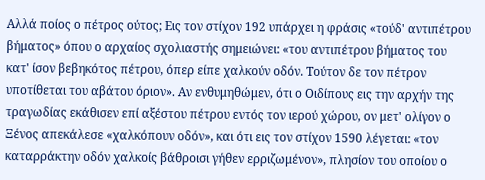Αλλά ποίος ο πέτρος ούτος; Εις τον στίχον 192 υπάρχει η φράσις «τούδ' αντιπέτρου βήματος» όπου ο αρχαίος σχολιαστής σημειώνει: «του αντιπέτρου βήματος του κατ' ίσον βεβηκότος πέτρου, όπερ είπε χαλκούν οδόν. Τούτον δε τον πέτρον υποτίθεται του αβάτου όριον». Αν ενθυμηθώμεν, ότι ο Οιδίπους εις την αρχήν της τραγωδίας εκάθισεν επί αξέστου πέτρου εντός τον ιερού χώρου, ον μετ' ολίγον ο Ξένος απεκάλεσε «χαλκόπουν οδόν», και ότι εις τον στίχον 1590 λέγεται: «τον καταρράκτην οδόν χαλκοίς βάθροισι γήθεν ερριζωμένον», πλησίον του οποίου ο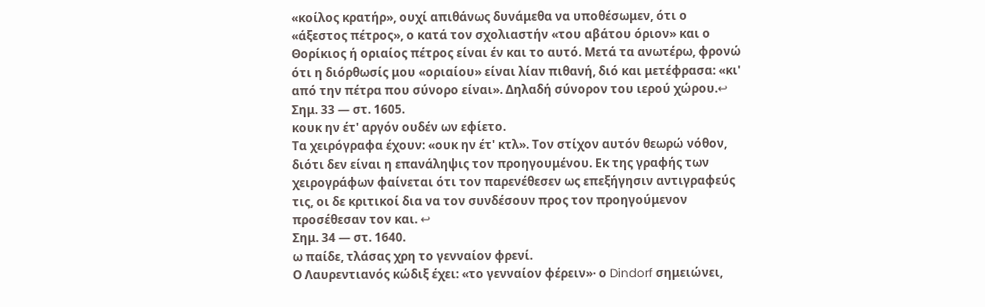«κοίλος κρατήρ», ουχί απιθάνως δυνάμεθα να υποθέσωμεν, ότι ο «άξεστος πέτρος», ο κατά τον σχολιαστήν «του αβάτου όριον» και ο Θορίκιος ή οριαίος πέτρος είναι έν και το αυτό. Μετά τα ανωτέρω, φρονώ ότι η διόρθωσίς μου «οριαίου» είναι λίαν πιθανή, διό και μετέφρασα: «κι' από την πέτρα που σύνορο είναι». Δηλαδή σύνορον του ιερού χώρου.↩
Σημ. 33 — στ. 1605.
κουκ ην έτ' αργόν ουδέν ων εφίετο.
Τα χειρόγραφα έχουν: «ουκ ην έτ' κτλ». Τον στίχον αυτόν θεωρώ νόθον, διότι δεν είναι η επανάληψις τον προηγουμένου. Εκ της γραφής των χειρογράφων φαίνεται ότι τον παρενέθεσεν ως επεξήγησιν αντιγραφεύς τις, οι δε κριτικοί δια να τον συνδέσουν προς τον προηγούμενον προσέθεσαν τον και. ↩
Σημ. 34 — στ. 1640.
ω παίδε, τλάσας χρη το γενναίον φρενί.
Ο Λαυρεντιανός κώδιξ έχει: «το γενναίον φέρειν»· ο Dindorf σημειώνει,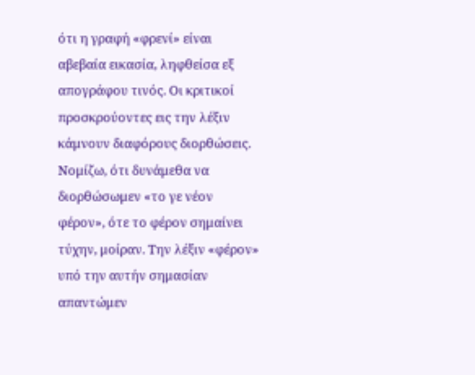ότι η γραφή «φρενί» είναι αβεβαία εικασία, ληφθείσα εξ απογράφου τινός. Οι κριτικοί προσκρούοντες εις την λέξιν κάμνουν διαφόρους διορθώσεις. Νομίζω, ότι δυνάμεθα να διορθώσωμεν «το γε νέον φέρον», ότε το φέρον σημαίνει τύχην, μοίραν. Την λέξιν «φέρον» υπό την αυτήν σημασίαν απαντώμεν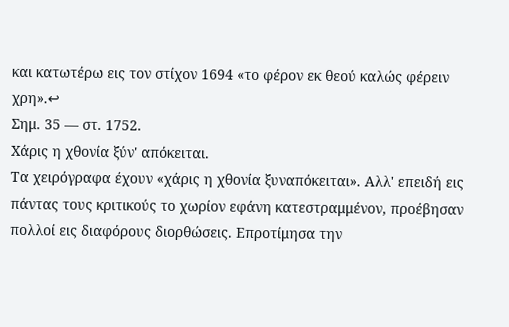και κατωτέρω εις τον στίχον 1694 «το φέρον εκ θεού καλώς φέρειν χρη».↩
Σημ. 35 — στ. 1752.
Χάρις η χθονία ξύν' απόκειται.
Τα χειρόγραφα έχουν «χάρις η χθονία ξυναπόκειται». Αλλ' επειδή εις πάντας τους κριτικούς το χωρίον εφάνη κατεστραμμένον, προέβησαν πολλοί εις διαφόρους διορθώσεις. Επροτίμησα την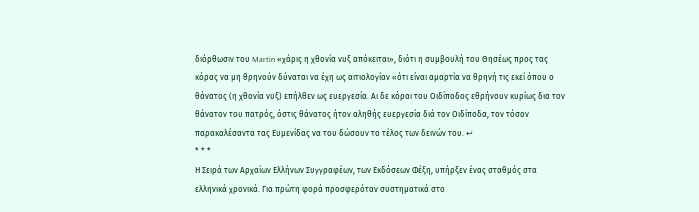διόρθωσιν του Martin «χάρις η χθονία νυξ απόκειται», διότι η συμβουλή του Θησέως προς τας κόρας να μη θρηνούν δύναται να έχη ως αιτιολογίαν «ότι είναι αμαρτία να θρηνή τις εκεί όπου ο θάνατος (η χθονία νυξ) επήλθεν ως ευεργεσία. Αι δε κόραι του Οιδίποδος εθρήνουν κυρίως δια τον θάνατον του πατρός, όστις θάνατος ήτον αληθής ευεργεσία διά τον Οιδίποδα, τον τόσον παρακαλέσαντα τας Ευμενίδας να του δώσουν το τέλος των δεινών του. ↩
* * *
Η Σειρά των Αρχαίων Ελλήνων Συγγραφέων, των Εκδόσεων Φέξη, υπήρξεν ένας σταθμός στα ελληνικά χρονικά. Για πρώτη φορά προσφερόταν συστηματικά στο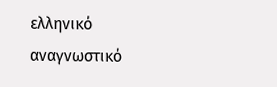ελληνικό αναγνωστικό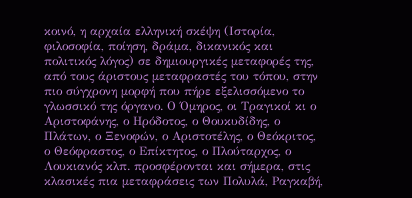κοινό, η αρχαία ελληνική σκέψη (Ιστορία, φιλοσοφία, ποίηση, δράμα, δικανικός και πολιτικός λόγος) σε δημιουργικές μεταφορές της, από τους άριστους μεταφραστές του τόπου, στην πιο σύγχρονη μορφή που πήρε εξελισσόμενο το γλωσσικό της όργανο. Ο Όμηρος, οι Τραγικοί κι ο Αριστοφάνης, ο Ηρόδοτος, ο Θουκυδίδης, ο Πλάτων, ο Ξενοφών, ο Αριστοτέλης, ο Θεόκριτος, ο Θεόφραστος, ο Επίκτητος, ο Πλούταρχος, ο Λουκιανός κλπ. προσφέρονται και σήμερα, στις κλασικές πια μεταφράσεις των Πολυλά, Ραγκαβή,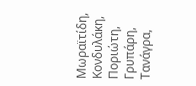Μωραϊτίδη, Κονδυλάκη, Ποριώτη, Γρυπάρη, Τανάγρα,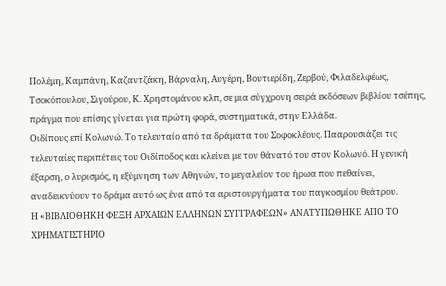Πολέμη, Καμπάνη, Καζαντζάκη, Βάρναλη, Αυγέρη, Βουτιερίδη, Ζερβού, Φιλαδελφέως, Τσοκόπουλου, Σιγούρου, Κ. Χρηστομάνου κλπ, σε μια σύγχρονη σειρά εκδόσεων βιβλίου τσέπης, πράγμα που επίσης γίνεται για πρώτη φορά, συστηματικά, στην Ελλάδα.
Οιδίπους επί Κολωνώ. Το τελευταίο από τα δράματα του Σοφοκλέους. Πααρουσιάζει τις τελευταίες περιπέτεις του Οιδίποδος και κλείνει με τον θάνατό του στον Κολωνό. Η γενική έξαρση, ο λυρισμός, η εξύμνηση των Αθηνών, το μεγαλείον του ήρωα που πεθαίνει, αναδεικνύουν το δράμα αυτό ως ένα από τα αριστουργήματα του παγκοσμίου θεάτρου.
Η «ΒΙΒΛΙΟΘΗΚΗ ΦΕΞΗ ΑΡΧΑΙΩΝ ΕΛΛΗΝΩΝ ΣΥΓΓΡΑΦΕΩΝ» ΑΝΑΤΥΠΩΘΗΚΕ ΑΠΟ ΤΟ
ΧΡΗΜΑΤΙΣΤΗΡΙΟ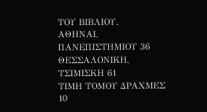ΤΟΥ ΒΙΒΛΙΟΥ.
ΑΘΗΝΑΙ, ΠΑΝΕΠΙΣΤΗΜΙΟΥ 36
ΘΕΣΣΑΛΟΝΙΚΗ, ΤΣΙΜΙΣΚΗ 61
ΤΙΜΗ ΤΟΜΟΥ ΔΡΑΧΜΕΣ 10